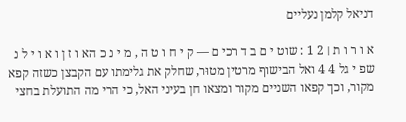דניאל קלמן נעליים

א ו ר ו ת ׀ 2 1 : שוט י ם ב ד רכי ם — ק י ח ו ט ה , מ י נ כ הא ו ז ן ו א ו י ל נ שפ י גל 4 4 ואל הבישוף מרטין מטוּר, שחלק את גלימתו עם הקבצן כשזה קפא מקור, וכך קפאו השניים מקור ומצאו חן בעיני האל, כי הרי מה התועלת בחצי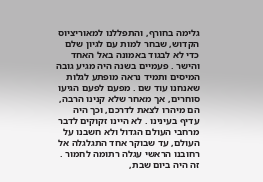גלימה בחורף, והתפללנו למאוריציוס הקדוש, שבחר למות עם לגיון שלם כדי לא לבגוד באמונה באל האחד והישר . פעמיים בשנה היה מגיע גובה המיסים ותמיד נראה מופתע לגלות שאנחנו עוד שם . מפעם לפעם הגיעו סוחרים, אך מאחר שלא קנינו הרבה, הם מיהרו לצאת לדרכם, וכך היה עדיף בעינינו . לא היינו זקוקים לדבר מרחבי העולם הגדול ולא חשבנו על העולם, עד שבוקר אחד התגלגלה אל רחובנו הראשי עגלה רתומה לחמור . זה היה ביום שבת,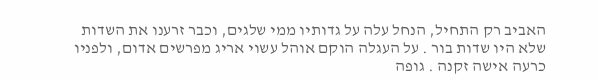האביב רק התחיל, הנחל עלה על גדותיו ממי שלגים, וכבר זרענו את השדות שלא היו שדות בור . על העגלה הוקם אוהל עשוי אריג מפרשים אדום, ולפניו כרעה אישה זקנה . גופה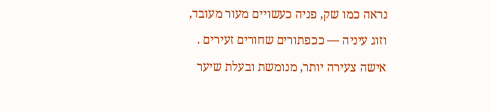נראה כמו שק, פניה כעשויים מעור מעובד, וזוג עיניה — ככפתורים שחורים זעירים . אישה צעירה יותר, מנומשת ובעלת שיער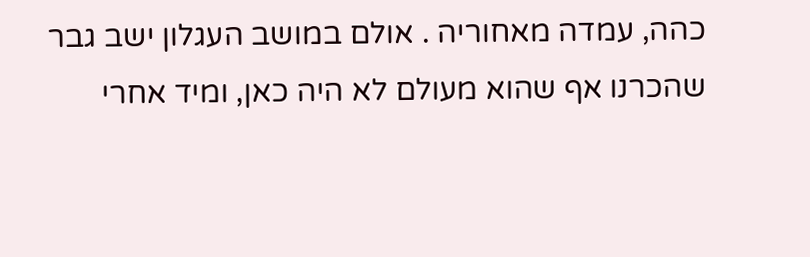כהה, עמדה מאחוריה . אולם במושב העגלון ישב גבר שהכרנו אף שהוא מעולם לא היה כאן, ומיד אחרי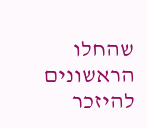שהחלו הראשונים להיזכר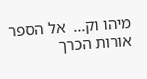מיהו וק...  אל הספר
אורות הכרך